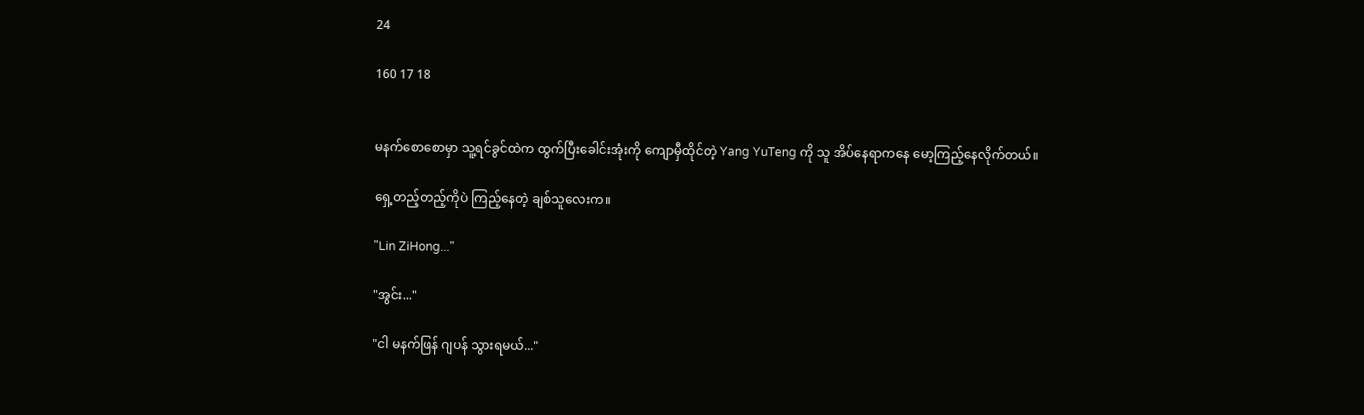24

160 17 18


မနက်စောစောမှာ သူ့ရင်ခွင်ထဲက ထွက်ပြီးခေါင်းအုံးကို ကျောမှီထိုင်တဲ့ Yang YuTeng ကို သူ အိပ်နေရာကနေ မော့ကြည့်နေလိုက်တယ်။

ရှေ့တည့်တည့်ကိုပဲ ကြည့်နေတဲ့ ‌ချစ်သူလေးက။

"Lin ZiHong..."

"အွင်း..."

"ငါ မနက်ဖြန် ဂျပန် သွားရမယ်..."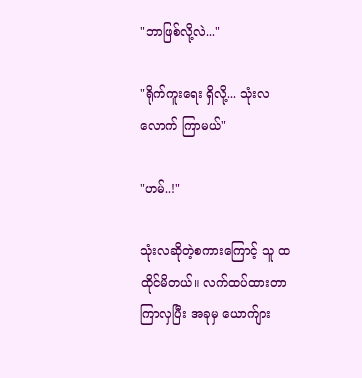"ဘာဖြစ်လို့လဲ..."

"ရိုက်ကူးရေး ရှိလို့... သုံးလလောက် ကြာမယ်"

"ဟမ်..!"

သုံးလဆိုတဲ့စကားကြောင့် သူ ထထိုင်မိတယ်။ လက်ထပ်ထားတာ ကြာလှပြီး အခုမှ ယောက်ျား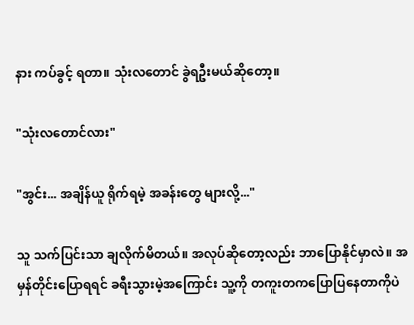နား ကပ်ခွင့် ရတာ။ သုံးလတောင် ခွဲရဦးမယ်ဆိုတော့။

"သုံးလတောင်လား"

"အွင်း... အချိန်ယူ ရိုက်ရမဲ့ အခန်းတွေ များလို့..."

သူ သက်ပြင်းသာ ချလိုက်မိတယ်။ အလုပ်ဆိုတော့လည်း ဘာပြောနိုင်မှာလဲ။ အမှန်တိုင်းပြောရရင် ခရီးသွားမဲ့အကြောင်း သူ့ကို တကူးတကပြောပြနေတာကိုပဲ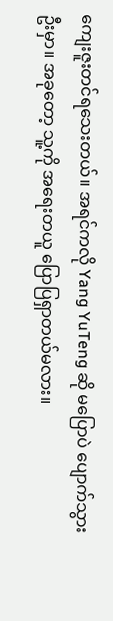ကျေးဇူးတင်ရသေးတယ်။ အရင်ကလို Yang YuTeng ဆို မပြောပဲ ပျောက်သွားဦးမှာ။ အခုတော့ သူ့ကို အရေးတယူ ပြောပြရှာတယ်မလား။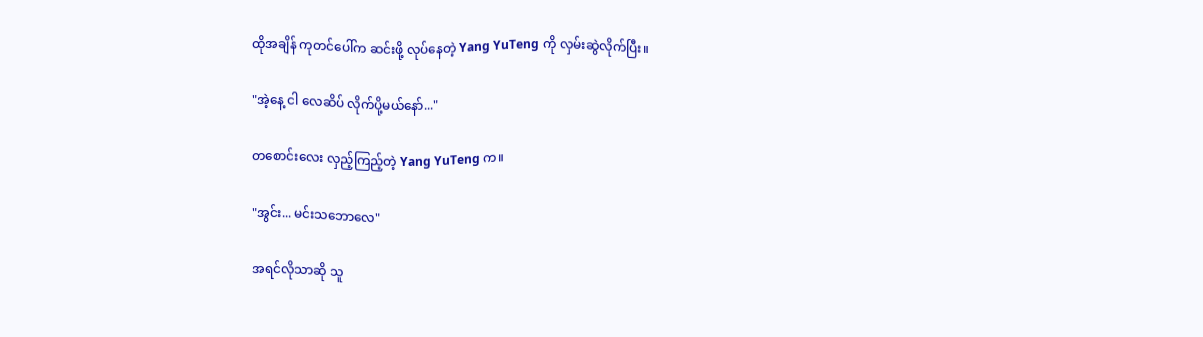ထိုအချိန် ကုတင်ပေါ်က ဆင်းဖို့ လုပ်နေတဲ့ Yang YuTeng ကို လှမ်းဆွဲလိုက်ပြီး။

"အဲ့နေ့ ငါ လေဆိပ် လိုက်ပို့မယ်နော်..."

တစောင်းလေး လှည့်ကြည့်တဲ့ Yang YuTeng က။

"အွင်း... မင်းသဘောလေ"

အရင်လိုသာဆို သူ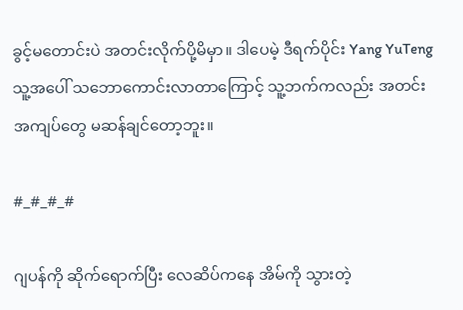ခွင့်မတောင်းပဲ အတင်းလိုက်ပို့မိမှာ။ ဒါပေမဲ့ ဒီရက်ပိုင်း Yang YuTeng သူ့အပေါ် သဘောကောင်းလာတာကြောင့် သူ့ဘက်ကလည်း အတင်းအကျပ်တွေ မဆန်ချင်တော့ဘူး။

#_#_#_#

ဂျပန်ကို ဆိုက်ရောက်ပြီး လေဆိပ်ကနေ အိမ်ကို သွားတဲ့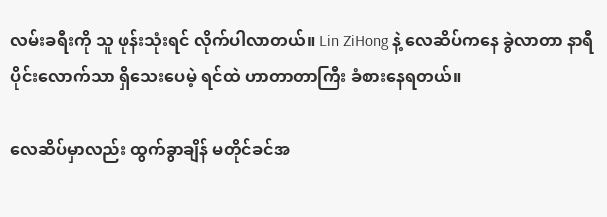လမ်းခရီးကို သူ ဖုန်းသုံးရင် လိုက်ပါလာတယ်။ Lin ZiHong နဲ့ လေဆိပ်ကနေ ခွဲလာတာ နာရီပိုင်းလောက်သာ ရှိသေးပေမဲ့ ရင်ထဲ ဟာတာတာကြီး ခံစားနေရတယ်။

လေဆိပ်မှာလည်း ထွက်ခွာချိန် မတိုင်ခင်အ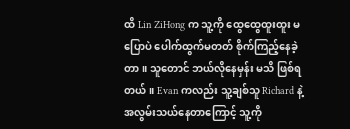ထိ Lin ZiHong က သူ့ကို ထွေထွေထူးထူး မပြောပဲ ပေါက်ထွက်မတတ် စိုက်ကြည့်နေခဲ့တာ။ သူတောင် ဘယ်လိုနေမှန်း မသိ ဖြစ်ရတယ်။ Evan ကလည်း သူ့ချစ်သူ Richard နဲ့ အလွမ်းသယ်နေတာကြောင့် သူ့ကို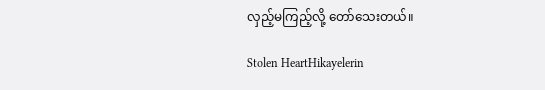လှည့်မကြည့်လို့ တော်သေးတယ်။

Stolen HeartHikayelerin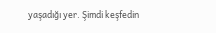yaşadığı yer. Şimdi keşfedin